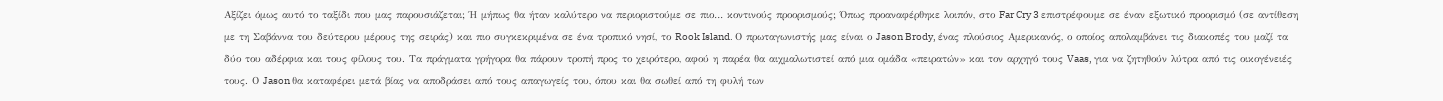Αξίζει όμως αυτό το ταξίδι που μας παρουσιάζεται; Ή μήπως θα ήταν καλύτερο να περιοριστούμε σε πιο… κοντινούς προορισμούς; Όπως προαναφέρθηκε λοιπόν, στο Far Cry 3 επιστρέφουμε σε έναν εξωτικό προορισμό (σε αντίθεση με τη Σαβάννα του δεύτερου μέρους της σειράς) και πιο συγκεκριμένα σε ένα τροπικό νησί, το Rook Island. Ο πρωταγωνιστής μας είναι ο Jason Brody, ένας πλούσιος Αμερικανός, ο οποίος απολαμβάνει τις διακοπές του μαζί τα δύο του αδέρφια και τους φίλους του. Τα πράγματα γρήγορα θα πάρουν τροπή προς το χειρότερο, αφού η παρέα θα αιχμαλωτιστεί από μια ομάδα «πειρατών» και τον αρχηγό τους Vaas, για να ζητηθούν λύτρα από τις οικογένειές τους. Ο Jason θα καταφέρει μετά βίας να αποδράσει από τους απαγωγείς του, όπου και θα σωθεί από τη φυλή των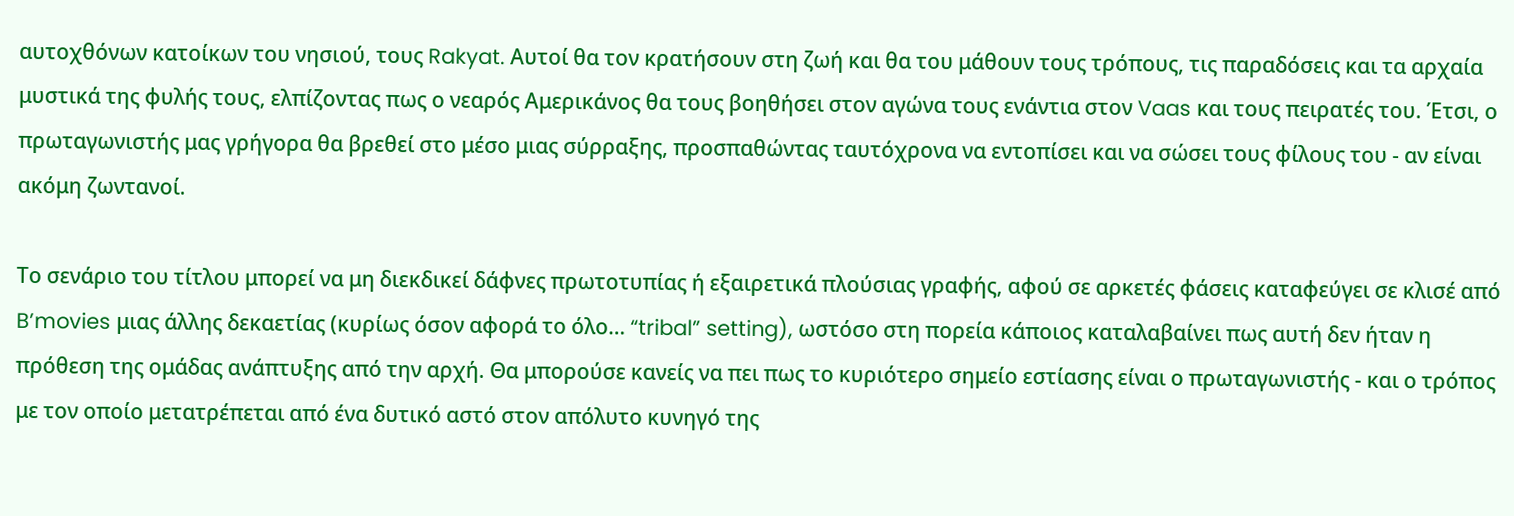αυτοχθόνων κατοίκων του νησιού, τους Rakyat. Αυτοί θα τον κρατήσουν στη ζωή και θα του μάθουν τους τρόπους, τις παραδόσεις και τα αρχαία μυστικά της φυλής τους, ελπίζοντας πως ο νεαρός Αμερικάνος θα τους βοηθήσει στον αγώνα τους ενάντια στον Vaas και τους πειρατές του. Έτσι, ο πρωταγωνιστής μας γρήγορα θα βρεθεί στο μέσο μιας σύρραξης, προσπαθώντας ταυτόχρονα να εντοπίσει και να σώσει τους φίλους του - αν είναι ακόμη ζωντανοί.

Το σενάριο του τίτλου μπορεί να μη διεκδικεί δάφνες πρωτοτυπίας ή εξαιρετικά πλούσιας γραφής, αφού σε αρκετές φάσεις καταφεύγει σε κλισέ από B’movies μιας άλλης δεκαετίας (κυρίως όσον αφορά το όλο… “tribal” setting), ωστόσο στη πορεία κάποιος καταλαβαίνει πως αυτή δεν ήταν η πρόθεση της ομάδας ανάπτυξης από την αρχή. Θα μπορούσε κανείς να πει πως το κυριότερο σημείο εστίασης είναι ο πρωταγωνιστής - και ο τρόπος με τον οποίο μετατρέπεται από ένα δυτικό αστό στον απόλυτο κυνηγό της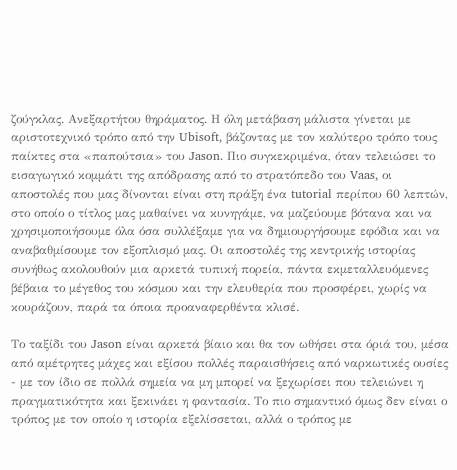ζούγκλας. Ανεξαρτήτου θηράματος. Η όλη μετάβαση μάλιστα γίνεται με αριστοτεχνικό τρόπο από την Ubisoft, βάζοντας με τον καλύτερο τρόπο τους παίκτες στα «παπούτσια» του Jason. Πιο συγκεκριμένα, όταν τελειώσει το εισαγωγικό κομμάτι της απόδρασης από το στρατόπεδο του Vaas, οι αποστολές που μας δίνονται είναι στη πράξη ένα tutorial περίπου 60 λεπτών, στο οποίο ο τίτλος μας μαθαίνει να κυνηγάμε, να μαζεύουμε βότανα και να χρησιμοποιήσουμε όλα όσα συλλέξαμε για να δημιουργήσουμε εφόδια και να αναβαθμίσουμε τον εξοπλισμό μας. Οι αποστολές της κεντρικής ιστορίας συνήθως ακολουθούν μια αρκετά τυπική πορεία, πάντα εκμεταλλευόμενες βέβαια το μέγεθος του κόσμου και την ελευθερία που προσφέρει, χωρίς να κουράζουν, παρά τα όποια προαναφερθέντα κλισέ.

Το ταξίδι του Jason είναι αρκετά βίαιο και θα τον ωθήσει στα όριά του, μέσα από αμέτρητες μάχες και εξίσου πολλές παραισθήσεις από ναρκωτικές ουσίες - με τον ίδιο σε πολλά σημεία να μη μπορεί να ξεχωρίσει που τελειώνει η πραγματικότητα και ξεκινάει η φαντασία. Το πιο σημαντικό όμως δεν είναι ο τρόπος με τον οποίο η ιστορία εξελίσσεται, αλλά ο τρόπος με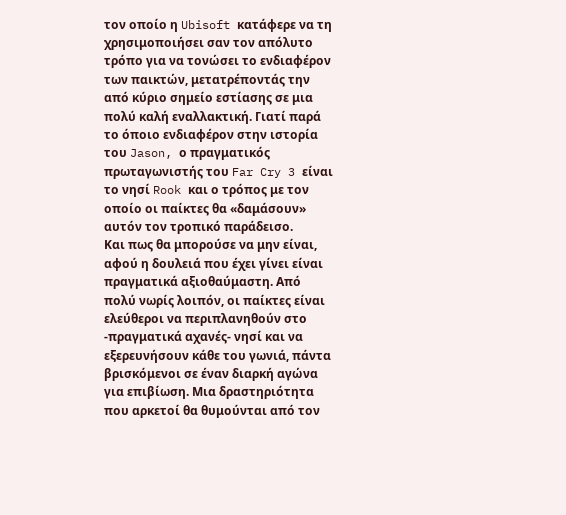τον οποίο η Ubisoft κατάφερε να τη χρησιμοποιήσει σαν τον απόλυτο τρόπο για να τονώσει το ενδιαφέρον των παικτών, μετατρέποντάς την από κύριο σημείο εστίασης σε μια πολύ καλή εναλλακτική. Γιατί παρά το όποιο ενδιαφέρον στην ιστορία του Jason, ο πραγματικός πρωταγωνιστής του Far Cry 3 είναι το νησί Rook και ο τρόπος με τον οποίο οι παίκτες θα «δαμάσουν» αυτόν τον τροπικό παράδεισο.
Και πως θα μπορούσε να μην είναι, αφού η δουλειά που έχει γίνει είναι πραγματικά αξιοθαύμαστη. Από πολύ νωρίς λοιπόν, οι παίκτες είναι ελεύθεροι να περιπλανηθούν στο -πραγματικά αχανές- νησί και να εξερευνήσουν κάθε του γωνιά, πάντα βρισκόμενοι σε έναν διαρκή αγώνα για επιβίωση. Μια δραστηριότητα που αρκετοί θα θυμούνται από τον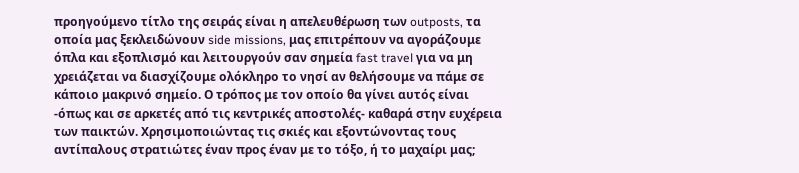προηγούμενο τίτλο της σειράς είναι η απελευθέρωση των outposts, τα οποία μας ξεκλειδώνουν side missions, μας επιτρέπουν να αγοράζουμε όπλα και εξοπλισμό και λειτουργούν σαν σημεία fast travel για να μη χρειάζεται να διασχίζουμε ολόκληρο το νησί αν θελήσουμε να πάμε σε κάποιο μακρινό σημείο. Ο τρόπος με τον οποίο θα γίνει αυτός είναι -όπως και σε αρκετές από τις κεντρικές αποστολές- καθαρά στην ευχέρεια των παικτών. Χρησιμοποιώντας τις σκιές και εξοντώνοντας τους αντίπαλους στρατιώτες έναν προς έναν με το τόξο, ή το μαχαίρι μας;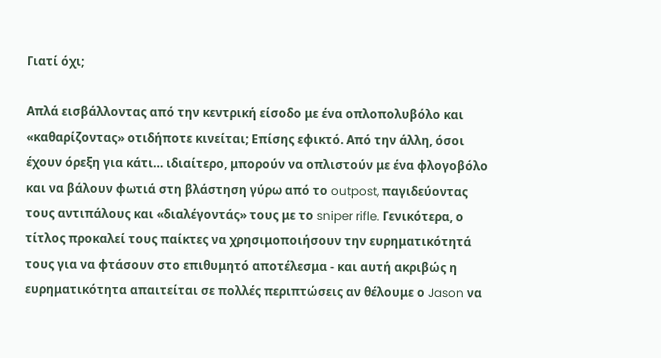Γιατί όχι;

Απλά εισβάλλοντας από την κεντρική είσοδο με ένα οπλοπολυβόλο και «καθαρίζοντας» οτιδήποτε κινείται; Επίσης εφικτό. Από την άλλη, όσοι έχουν όρεξη για κάτι… ιδιαίτερο, μπορούν να οπλιστούν με ένα φλογοβόλο και να βάλουν φωτιά στη βλάστηση γύρω από το outpost, παγιδεύοντας τους αντιπάλους και «διαλέγοντάς» τους με το sniper rifle. Γενικότερα, ο τίτλος προκαλεί τους παίκτες να χρησιμοποιήσουν την ευρηματικότητά τους για να φτάσουν στο επιθυμητό αποτέλεσμα - και αυτή ακριβώς η ευρηματικότητα απαιτείται σε πολλές περιπτώσεις αν θέλουμε ο Jason να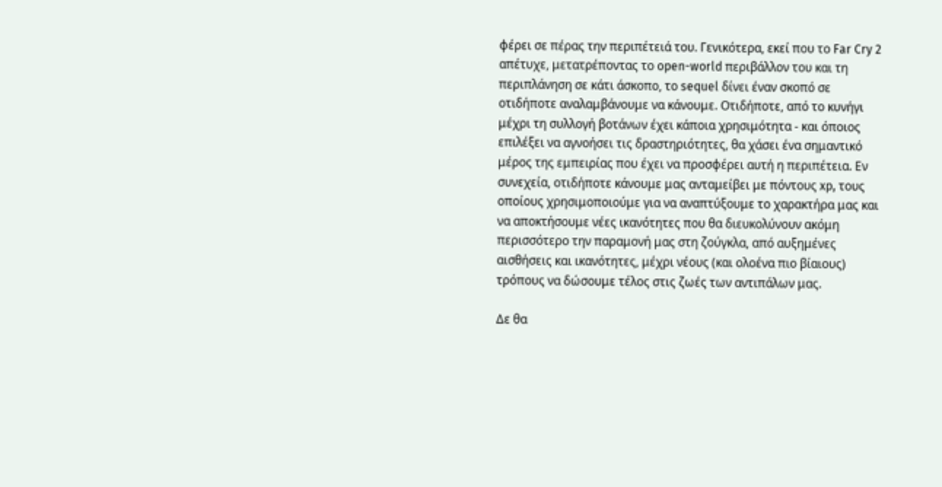φέρει σε πέρας την περιπέτειά του. Γενικότερα, εκεί που το Far Cry 2 απέτυχε, μετατρέποντας το open-world περιβάλλον του και τη περιπλάνηση σε κάτι άσκοπο, το sequel δίνει έναν σκοπό σε οτιδήποτε αναλαμβάνουμε να κάνουμε. Οτιδήποτε, από το κυνήγι μέχρι τη συλλογή βοτάνων έχει κάποια χρησιμότητα - και όποιος επιλέξει να αγνοήσει τις δραστηριότητες, θα χάσει ένα σημαντικό μέρος της εμπειρίας που έχει να προσφέρει αυτή η περιπέτεια. Εν συνεχεία, οτιδήποτε κάνουμε μας ανταμείβει με πόντους xp, τους οποίους χρησιμοποιούμε για να αναπτύξουμε το χαρακτήρα μας και να αποκτήσουμε νέες ικανότητες που θα διευκολύνουν ακόμη περισσότερο την παραμονή μας στη ζούγκλα, από αυξημένες αισθήσεις και ικανότητες, μέχρι νέους (και ολοένα πιο βίαιους) τρόπους να δώσουμε τέλος στις ζωές των αντιπάλων μας.

Δε θα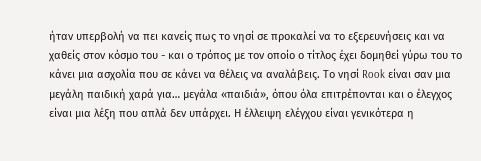ήταν υπερβολή να πει κανείς πως το νησί σε προκαλεί να το εξερευνήσεις και να χαθείς στον κόσμο του - και ο τρόπος με τον οποίο ο τίτλος έχει δομηθεί γύρω του το κάνει μια ασχολία που σε κάνει να θέλεις να αναλάβεις. Το νησί Rook είναι σαν μια μεγάλη παιδική χαρά για… μεγάλα «παιδιά», όπου όλα επιτρέπονται και ο έλεγχος είναι μια λέξη που απλά δεν υπάρχει. Η έλλειψη ελέγχου είναι γενικότερα η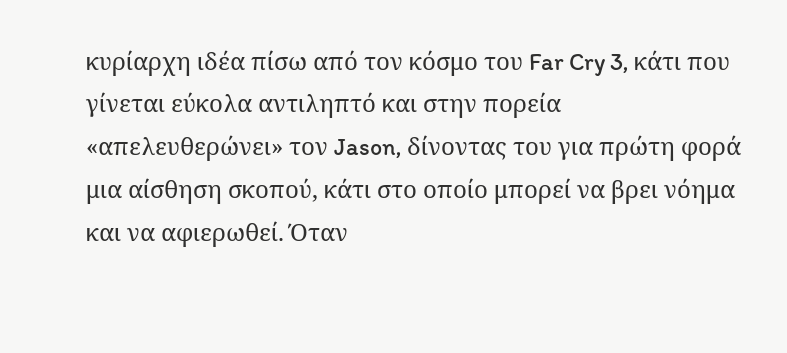κυρίαρχη ιδέα πίσω από τον κόσμο του Far Cry 3, κάτι που γίνεται εύκολα αντιληπτό και στην πορεία «απελευθερώνει» τον Jason, δίνοντας του για πρώτη φορά μια αίσθηση σκοπού, κάτι στο οποίο μπορεί να βρει νόημα και να αφιερωθεί. Όταν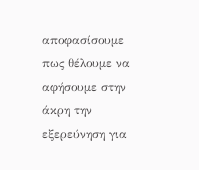αποφασίσουμε πως θέλουμε να αφήσουμε στην άκρη την εξερεύνηση για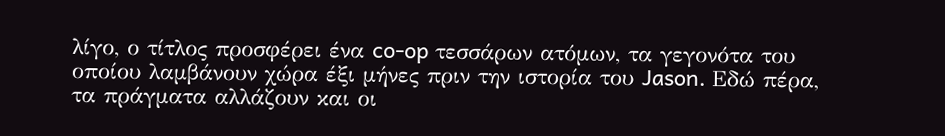λίγο, ο τίτλος προσφέρει ένα co-op τεσσάρων ατόμων, τα γεγονότα του οποίου λαμβάνουν χώρα έξι μήνες πριν την ιστορία του Jason. Εδώ πέρα, τα πράγματα αλλάζουν και οι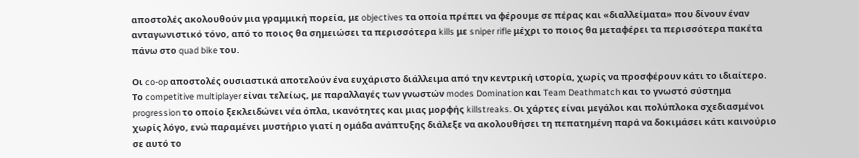αποστολές ακολουθούν μια γραμμική πορεία, με objectives τα οποία πρέπει να φέρουμε σε πέρας και «διαλλείματα» που δίνουν έναν ανταγωνιστικό τόνο, από το ποιος θα σημειώσει τα περισσότερα kills με sniper rifle μέχρι το ποιος θα μεταφέρει τα περισσότερα πακέτα πάνω στο quad bike του.

Οι co-op αποστολές ουσιαστικά αποτελούν ένα ευχάριστο διάλλειμα από την κεντρική ιστορία, χωρίς να προσφέρουν κάτι το ιδιαίτερο. Το competitive multiplayer είναι τελείως, με παραλλαγές των γνωστών modes Domination και Team Deathmatch και το γνωστό σύστημα progression το οποίο ξεκλειδώνει νέα όπλα, ικανότητες και μιας μορφής killstreaks. Οι χάρτες είναι μεγάλοι και πολύπλοκα σχεδιασμένοι χωρίς λόγο, ενώ παραμένει μυστήριο γιατί η ομάδα ανάπτυξης διάλεξε να ακολουθήσει τη πεπατημένη παρά να δοκιμάσει κάτι καινούριο σε αυτό το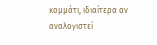κομμάτι, ιδιαίτερα αν αναλογιστεί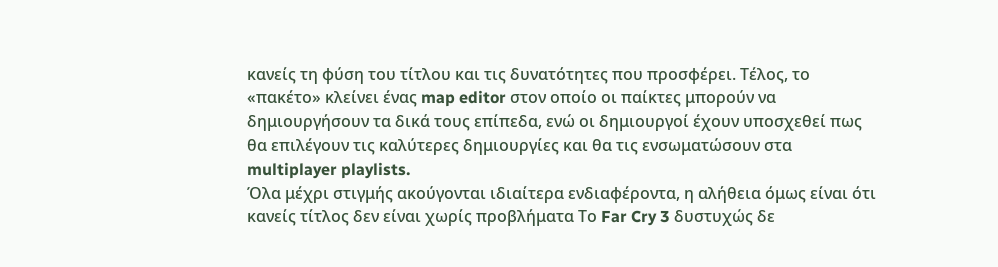κανείς τη φύση του τίτλου και τις δυνατότητες που προσφέρει. Τέλος, το «πακέτο» κλείνει ένας map editor στον οποίο οι παίκτες μπορούν να δημιουργήσουν τα δικά τους επίπεδα, ενώ οι δημιουργοί έχουν υποσχεθεί πως θα επιλέγουν τις καλύτερες δημιουργίες και θα τις ενσωματώσουν στα multiplayer playlists.
Όλα μέχρι στιγμής ακούγονται ιδιαίτερα ενδιαφέροντα, η αλήθεια όμως είναι ότι κανείς τίτλος δεν είναι χωρίς προβλήματα Το Far Cry 3 δυστυχώς δε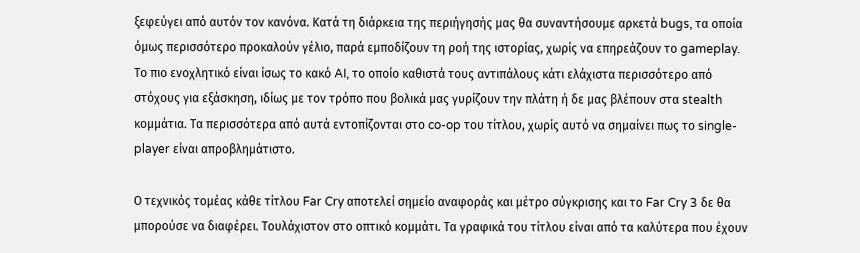ξεφεύγει από αυτόν τον κανόνα. Κατά τη διάρκεια της περιήγησής μας θα συναντήσουμε αρκετά bugs, τα οποία όμως περισσότερο προκαλούν γέλιο, παρά εμποδίζουν τη ροή της ιστορίας, χωρίς να επηρεάζουν το gameplay. Το πιο ενοχλητικό είναι ίσως το κακό AI, το οποίο καθιστά τους αντιπάλους κάτι ελάχιστα περισσότερο από στόχους για εξάσκηση, ιδίως με τον τρόπο που βολικά μας γυρίζουν την πλάτη ή δε μας βλέπουν στα stealth κομμάτια. Τα περισσότερα από αυτά εντοπίζονται στο co-op του τίτλου, χωρίς αυτό να σημαίνει πως το single-player είναι απροβλημάτιστο.

Ο τεχνικός τομέας κάθε τίτλου Far Cry αποτελεί σημείο αναφοράς και μέτρο σύγκρισης και το Far Cry 3 δε θα μπορούσε να διαφέρει. Τουλάχιστον στο οπτικό κομμάτι. Τα γραφικά του τίτλου είναι από τα καλύτερα που έχουν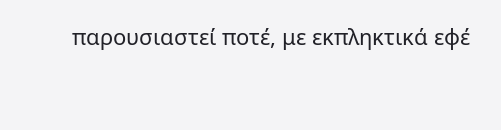παρουσιαστεί ποτέ, με εκπληκτικά εφέ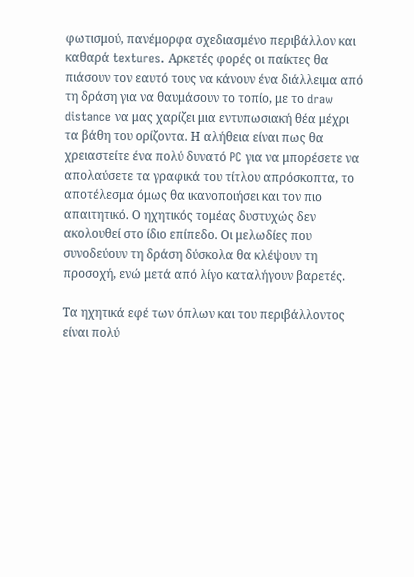φωτισμού, πανέμορφα σχεδιασμένο περιβάλλον και καθαρά textures. Αρκετές φορές οι παίκτες θα πιάσουν τον εαυτό τους να κάνουν ένα διάλλειμα από τη δράση για να θαυμάσουν το τοπίο, με το draw distance να μας χαρίζει μια εντυπωσιακή θέα μέχρι τα βάθη του ορίζοντα. Η αλήθεια είναι πως θα χρειαστείτε ένα πολύ δυνατό PC για να μπορέσετε να απολαύσετε τα γραφικά του τίτλου απρόσκοπτα, το αποτέλεσμα όμως θα ικανοποιήσει και τον πιο απαιτητικό. Ο ηχητικός τομέας δυστυχώς δεν ακολουθεί στο ίδιο επίπεδο. Οι μελωδίες που συνοδεύουν τη δράση δύσκολα θα κλέψουν τη προσοχή, ενώ μετά από λίγο καταλήγουν βαρετές.

Τα ηχητικά εφέ των όπλων και του περιβάλλοντος είναι πολύ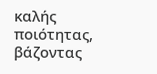καλής ποιότητας, βάζοντας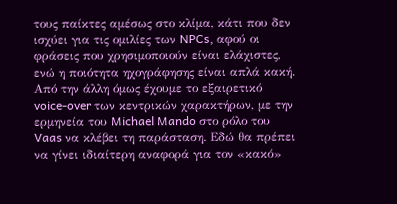τους παίκτες αμέσως στο κλίμα, κάτι που δεν ισχύει για τις ομιλίες των NPCs, αφού οι φράσεις που χρησιμοποιούν είναι ελάχιστες, ενώ η ποιότητα ηχογράφησης είναι απλά κακή. Από την άλλη όμως έχουμε το εξαιρετικό voice-over των κεντρικών χαρακτήρων, με την ερμηνεία του Michael Mando στο ρόλο του Vaas να κλέβει τη παράσταση. Εδώ θα πρέπει να γίνει ιδιαίτερη αναφορά για τον «κακό»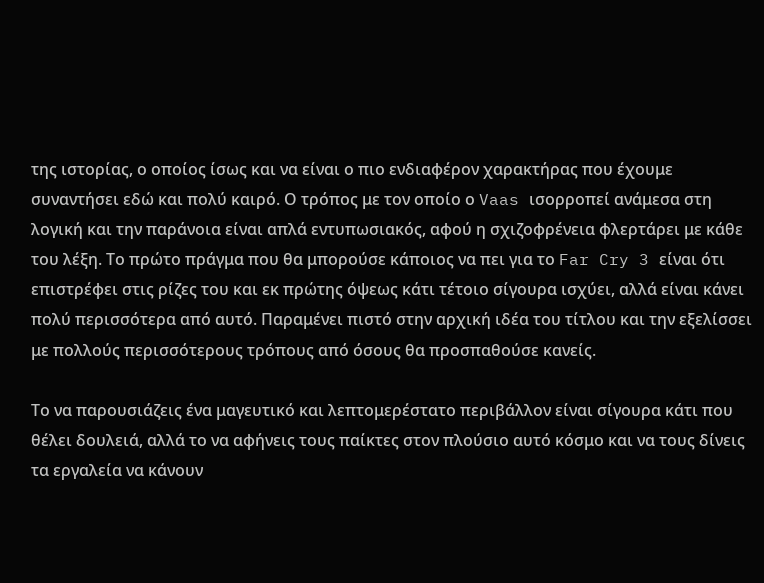της ιστορίας, ο οποίος ίσως και να είναι ο πιο ενδιαφέρον χαρακτήρας που έχουμε συναντήσει εδώ και πολύ καιρό. Ο τρόπος με τον οποίο ο Vaas ισορροπεί ανάμεσα στη λογική και την παράνοια είναι απλά εντυπωσιακός, αφού η σχιζοφρένεια φλερτάρει με κάθε του λέξη. Το πρώτο πράγμα που θα μπορούσε κάποιος να πει για το Far Cry 3 είναι ότι επιστρέφει στις ρίζες του και εκ πρώτης όψεως κάτι τέτοιο σίγουρα ισχύει, αλλά είναι κάνει πολύ περισσότερα από αυτό. Παραμένει πιστό στην αρχική ιδέα του τίτλου και την εξελίσσει με πολλούς περισσότερους τρόπους από όσους θα προσπαθούσε κανείς.

Το να παρουσιάζεις ένα μαγευτικό και λεπτομερέστατο περιβάλλον είναι σίγουρα κάτι που θέλει δουλειά, αλλά το να αφήνεις τους παίκτες στον πλούσιο αυτό κόσμο και να τους δίνεις τα εργαλεία να κάνουν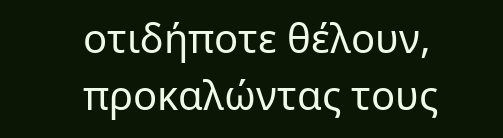οτιδήποτε θέλουν, προκαλώντας τους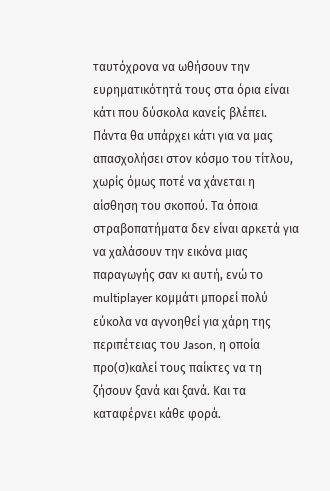ταυτόχρονα να ωθήσουν την ευρηματικότητά τους στα όρια είναι κάτι που δύσκολα κανείς βλέπει. Πάντα θα υπάρχει κάτι για να μας απασχολήσει στον κόσμο του τίτλου, χωρίς όμως ποτέ να χάνεται η αίσθηση του σκοπού. Τα όποια στραβοπατήματα δεν είναι αρκετά για να χαλάσουν την εικόνα μιας παραγωγής σαν κι αυτή, ενώ το multiplayer κομμάτι μπορεί πολύ εύκολα να αγνοηθεί για χάρη της περιπέτειας του Jason, η οποία προ(σ)καλεί τους παίκτες να τη ζήσουν ξανά και ξανά. Και τα καταφέρνει κάθε φορά.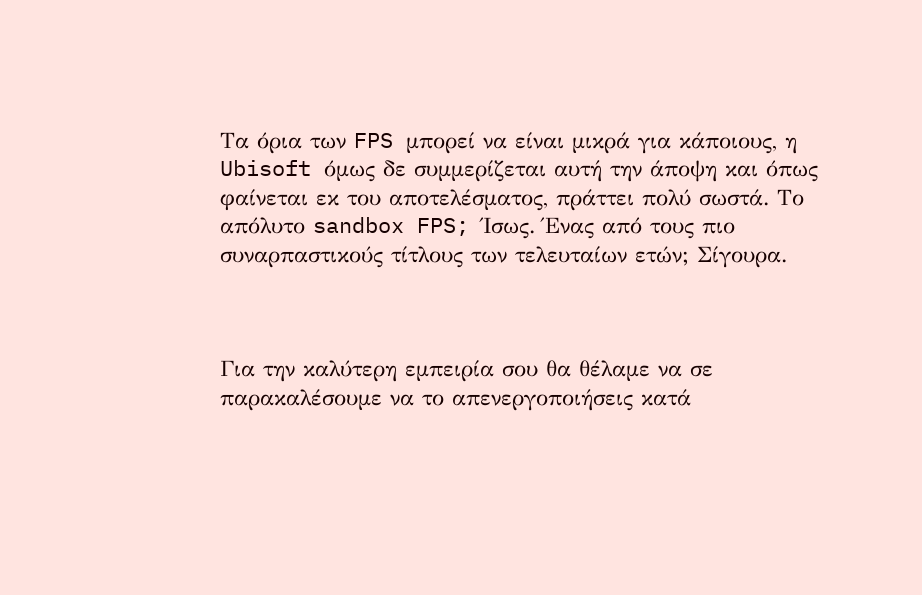Τα όρια των FPS μπορεί να είναι μικρά για κάποιους, η Ubisoft όμως δε συμμερίζεται αυτή την άποψη και όπως φαίνεται εκ του αποτελέσματος, πράττει πολύ σωστά. Το απόλυτο sandbox FPS; Ίσως. Ένας από τους πιο συναρπαστικούς τίτλους των τελευταίων ετών; Σίγουρα.



Για την καλύτερη εμπειρία σου θα θέλαμε να σε παρακαλέσουμε να το απενεργοποιήσεις κατά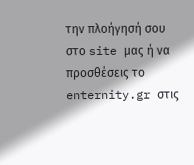την πλοήγησή σου στο site μας ή να προσθέσεις το enternity.gr στις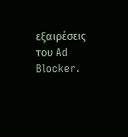εξαιρέσεις του Ad Blocker.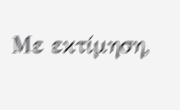Με εκτίμηση,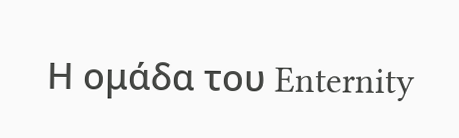Η ομάδα του Enternity